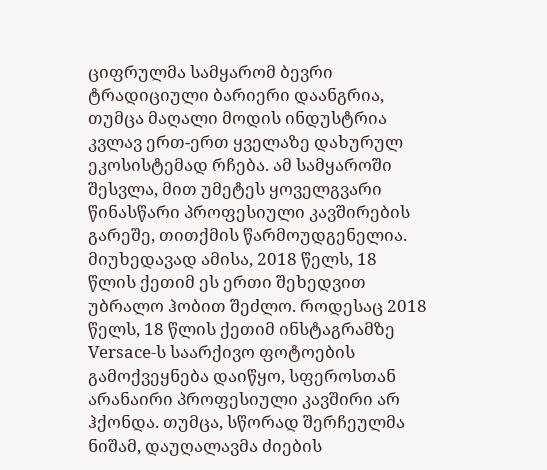ციფრულმა სამყარომ ბევრი ტრადიციული ბარიერი დაანგრია, თუმცა მაღალი მოდის ინდუსტრია კვლავ ერთ-ერთ ყველაზე დახურულ ეკოსისტემად რჩება. ამ სამყაროში შესვლა, მით უმეტეს ყოველგვარი წინასწარი პროფესიული კავშირების გარეშე, თითქმის წარმოუდგენელია. მიუხედავად ამისა, 2018 წელს, 18 წლის ქეთიმ ეს ერთი შეხედვით უბრალო ჰობით შეძლო. როდესაც 2018 წელს, 18 წლის ქეთიმ ინსტაგრამზე Versace-ს საარქივო ფოტოების გამოქვეყნება დაიწყო, სფეროსთან არანაირი პროფესიული კავშირი არ ჰქონდა. თუმცა, სწორად შერჩეულმა ნიშამ, დაუღალავმა ძიების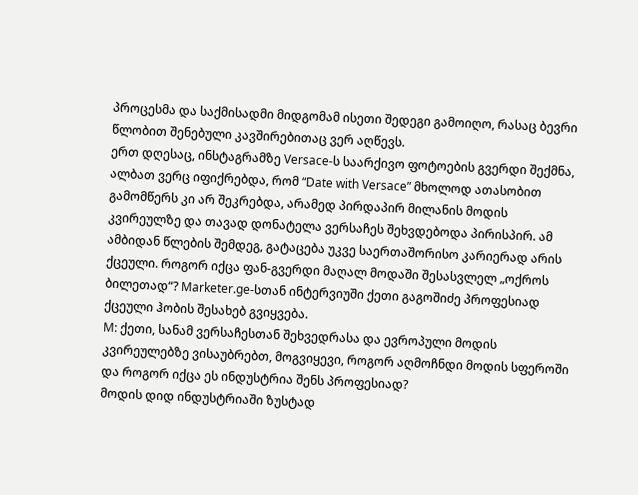პროცესმა და საქმისადმი მიდგომამ ისეთი შედეგი გამოიღო, რასაც ბევრი წლობით შენებული კავშირებითაც ვერ აღწევს.
ერთ დღესაც, ინსტაგრამზე Versace-ს საარქივო ფოტოების გვერდი შექმნა, ალბათ ვერც იფიქრებდა, რომ “Date with Versace” მხოლოდ ათასობით გამომწერს კი არ შეკრებდა, არამედ პირდაპირ მილანის მოდის კვირეულზე და თავად დონატელა ვერსაჩეს შეხვდებოდა პირისპირ. ამ ამბიდან წლების შემდეგ, გატაცება უკვე საერთაშორისო კარიერად არის ქცეული. როგორ იქცა ფან-გვერდი მაღალ მოდაში შესასვლელ „ოქროს ბილეთად“? Marketer.ge-სთან ინტერვიუში ქეთი გაგოშიძე პროფესიად ქცეული ჰობის შესახებ გვიყვება.
M: ქეთი, სანამ ვერსაჩესთან შეხვედრასა და ევროპული მოდის კვირეულებზე ვისაუბრებთ, მოგვიყევი, როგორ აღმოჩნდი მოდის სფეროში და როგორ იქცა ეს ინდუსტრია შენს პროფესიად?
მოდის დიდ ინდუსტრიაში ზუსტად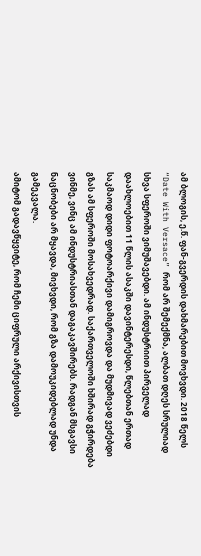ამ ბლოგის, ე.წ. ფან-გვერდის დახმარებით მოვხვდი. 2018 წელს “Date With Versace” რომ არ შემექმნა, ალბათ დღეს სრულიად სხვა სფეროში ვიმუშავებდი. ამ ინდუსტრიით პირველად დაახლოებით 11 წლის ასაკში დავინტერესდი, წლებთან ერთად საკმაოდ დიდი ფოტოარქივი დამიგროვდა და მუდმივად ვეძებდი გზას ამ სფეროში მოსახვედრად. საქართველოში ხშირად გჭირდება ვინმე, ვინც ამ ინდუსტრიასთან დაგაკავშირებს. რადგან მსგავსი ნაცნობები არ მყავდა, მივხვდი, რომ გზა დამოუკიდებლად უნდა გამეკვალა.
ამიტომ გადავწყვიტე, რომ ჩემი ციფრული არქივისთვის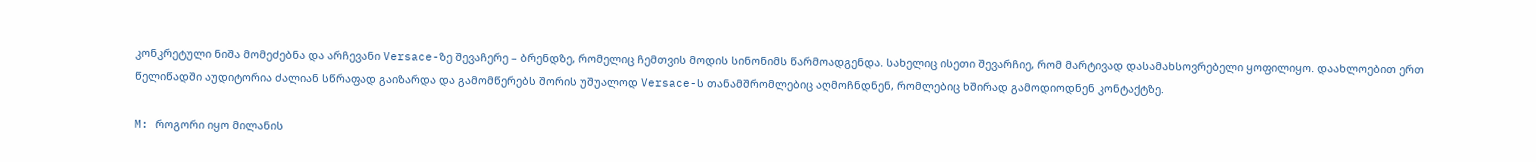კონკრეტული ნიშა მომეძებნა და არჩევანი Versace-ზე შევაჩერე – ბრენდზე, რომელიც ჩემთვის მოდის სინონიმს წარმოადგენდა. სახელიც ისეთი შევარჩიე, რომ მარტივად დასამახსოვრებელი ყოფილიყო. დაახლოებით ერთ წელიწადში აუდიტორია ძალიან სწრაფად გაიზარდა და გამომწერებს შორის უშუალოდ Versace-ს თანამშრომლებიც აღმოჩნდნენ, რომლებიც ხშირად გამოდიოდნენ კონტაქტზე.

M: როგორი იყო მილანის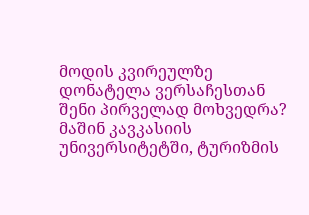მოდის კვირეულზე დონატელა ვერსაჩესთან შენი პირველად მოხვედრა?
მაშინ კავკასიის უნივერსიტეტში, ტურიზმის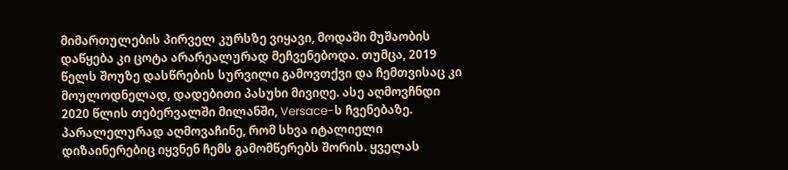მიმართულების პირველ კურსზე ვიყავი, მოდაში მუშაობის დაწყება კი ცოტა არარეალურად მეჩვენებოდა. თუმცა, 2019 წელს შოუზე დასწრების სურვილი გამოვთქვი და ჩემთვისაც კი მოულოდნელად, დადებითი პასუხი მივიღე. ასე აღმოვჩნდი 2020 წლის თებერვალში მილანში, Versace-ს ჩვენებაზე. პარალელურად აღმოვაჩინე, რომ სხვა იტალიელი დიზაინერებიც იყვნენ ჩემს გამომწერებს შორის. ყველას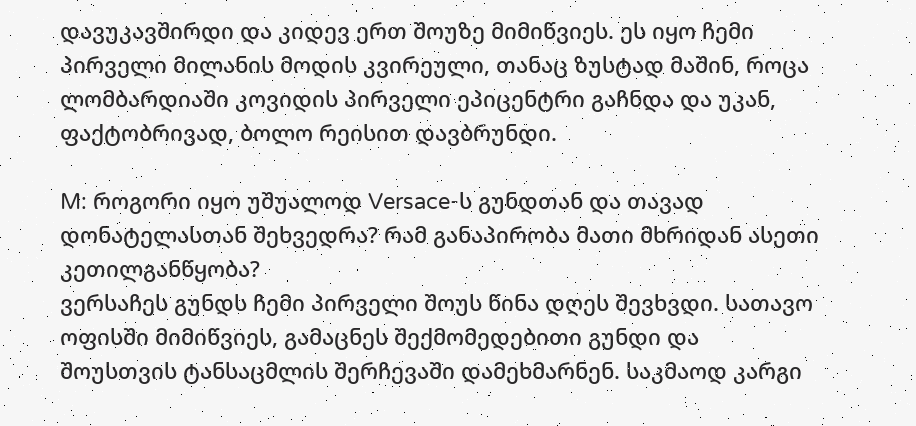დავუკავშირდი და კიდევ ერთ შოუზე მიმიწვიეს. ეს იყო ჩემი პირველი მილანის მოდის კვირეული, თანაც ზუსტად მაშინ, როცა ლომბარდიაში კოვიდის პირველი ეპიცენტრი გაჩნდა და უკან, ფაქტობრივად, ბოლო რეისით დავბრუნდი.

M: როგორი იყო უშუალოდ Versace-ს გუნდთან და თავად დონატელასთან შეხვედრა? რამ განაპირობა მათი მხრიდან ასეთი კეთილგანწყობა?
ვერსაჩეს გუნდს ჩემი პირველი შოუს წინა დღეს შევხვდი. სათავო ოფისში მიმიწვიეს, გამაცნეს შექმომედებითი გუნდი და შოუსთვის ტანსაცმლის შერჩევაში დამეხმარნენ. საკმაოდ კარგი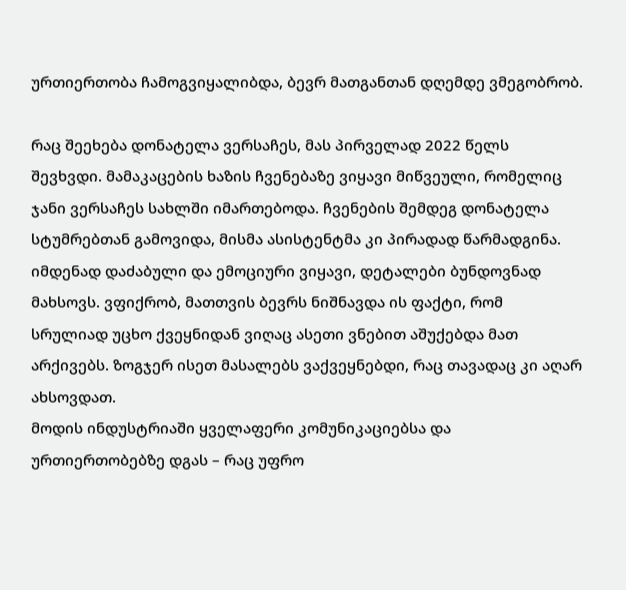ურთიერთობა ჩამოგვიყალიბდა, ბევრ მათგანთან დღემდე ვმეგობრობ.

რაც შეეხება დონატელა ვერსაჩეს, მას პირველად 2022 წელს შევხვდი. მამაკაცების ხაზის ჩვენებაზე ვიყავი მიწვეული, რომელიც ჯანი ვერსაჩეს სახლში იმართებოდა. ჩვენების შემდეგ დონატელა სტუმრებთან გამოვიდა, მისმა ასისტენტმა კი პირადად წარმადგინა. იმდენად დაძაბული და ემოციური ვიყავი, დეტალები ბუნდოვნად მახსოვს. ვფიქრობ, მათთვის ბევრს ნიშნავდა ის ფაქტი, რომ სრულიად უცხო ქვეყნიდან ვიღაც ასეთი ვნებით აშუქებდა მათ არქივებს. ზოგჯერ ისეთ მასალებს ვაქვეყნებდი, რაც თავადაც კი აღარ ახსოვდათ.
მოდის ინდუსტრიაში ყველაფერი კომუნიკაციებსა და ურთიერთობებზე დგას – რაც უფრო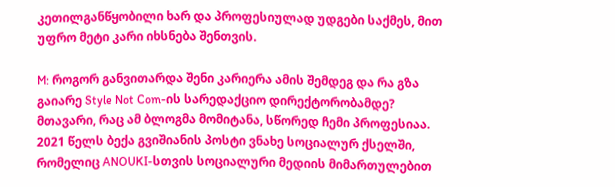კეთილგანწყობილი ხარ და პროფესიულად უდგები საქმეს, მით უფრო მეტი კარი იხსნება შენთვის.

M: როგორ განვითარდა შენი კარიერა ამის შემდეგ და რა გზა გაიარე Style Not Com-ის სარედაქციო დირექტორობამდე?
მთავარი, რაც ამ ბლოგმა მომიტანა, სწორედ ჩემი პროფესიაა. 2021 წელს ბექა გვიშიანის პოსტი ვნახე სოციალურ ქსელში, რომელიც ANOUKI-სთვის სოციალური მედიის მიმართულებით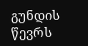გუნდის წევრს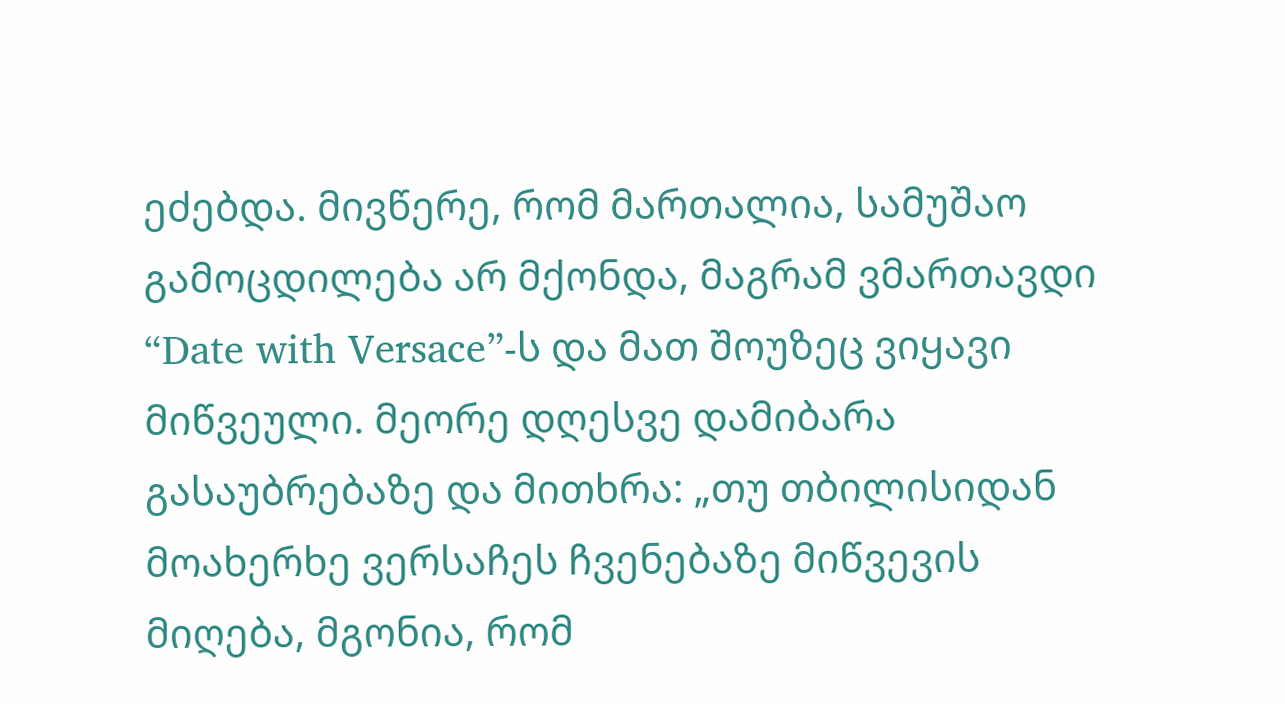ეძებდა. მივწერე, რომ მართალია, სამუშაო გამოცდილება არ მქონდა, მაგრამ ვმართავდი “Date with Versace”-ს და მათ შოუზეც ვიყავი მიწვეული. მეორე დღესვე დამიბარა გასაუბრებაზე და მითხრა: „თუ თბილისიდან მოახერხე ვერსაჩეს ჩვენებაზე მიწვევის მიღება, მგონია, რომ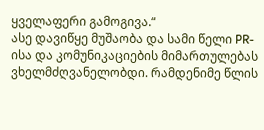ყველაფერი გამოგივა.“
ასე დავიწყე მუშაობა და სამი წელი PR-ისა და კომუნიკაციების მიმართულებას ვხელმძღვანელობდი. რამდენიმე წლის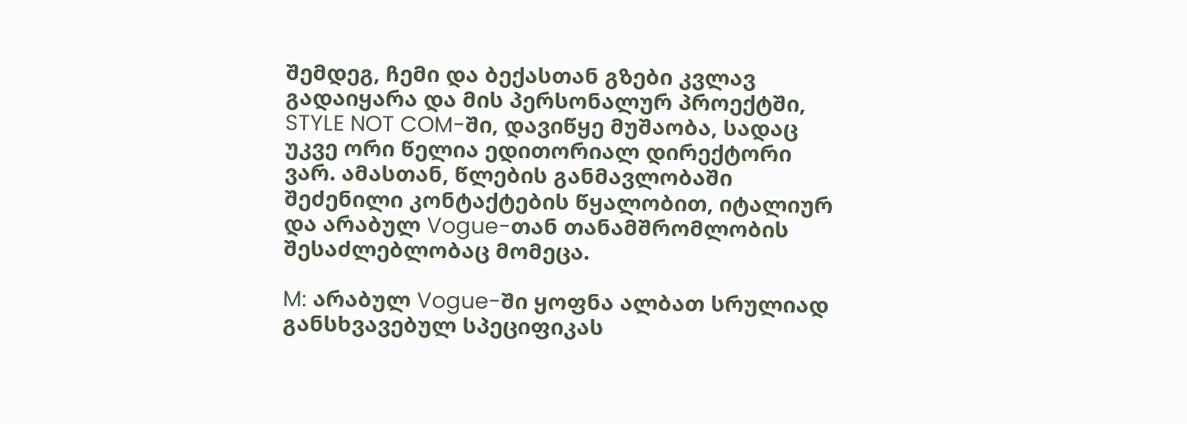შემდეგ, ჩემი და ბექასთან გზები კვლავ გადაიყარა და მის პერსონალურ პროექტში, STYLE NOT COM-ში, დავიწყე მუშაობა, სადაც უკვე ორი წელია ედითორიალ დირექტორი ვარ. ამასთან, წლების განმავლობაში შეძენილი კონტაქტების წყალობით, იტალიურ და არაბულ Vogue-თან თანამშრომლობის შესაძლებლობაც მომეცა.

M: არაბულ Vogue-ში ყოფნა ალბათ სრულიად განსხვავებულ სპეციფიკას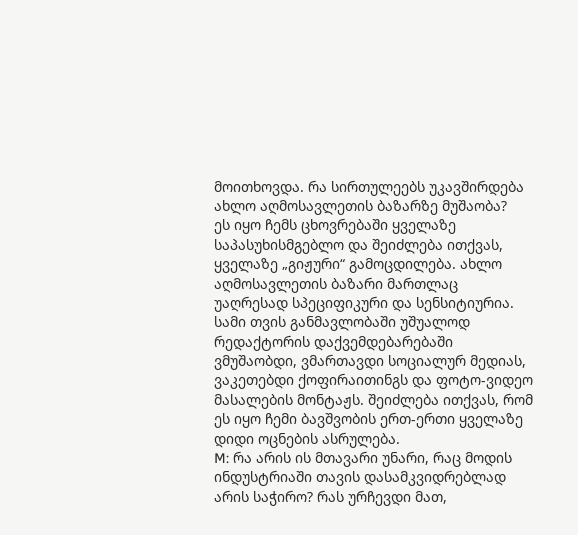მოითხოვდა. რა სირთულეებს უკავშირდება ახლო აღმოსავლეთის ბაზარზე მუშაობა?
ეს იყო ჩემს ცხოვრებაში ყველაზე საპასუხისმგებლო და შეიძლება ითქვას, ყველაზე „გიჟური“ გამოცდილება. ახლო აღმოსავლეთის ბაზარი მართლაც უაღრესად სპეციფიკური და სენსიტიურია. სამი თვის განმავლობაში უშუალოდ რედაქტორის დაქვემდებარებაში ვმუშაობდი, ვმართავდი სოციალურ მედიას, ვაკეთებდი ქოფირაითინგს და ფოტო-ვიდეო მასალების მონტაჟს. შეიძლება ითქვას, რომ ეს იყო ჩემი ბავშვობის ერთ-ერთი ყველაზე დიდი ოცნების ასრულება.
M: რა არის ის მთავარი უნარი, რაც მოდის ინდუსტრიაში თავის დასამკვიდრებლად არის საჭირო? რას ურჩევდი მათ,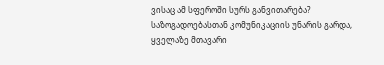ვისაც ამ სფეროში სურს განვითარება?
საზოგადოებასთან კომუნიკაციის უნარის გარდა, ყველაზე მთავარი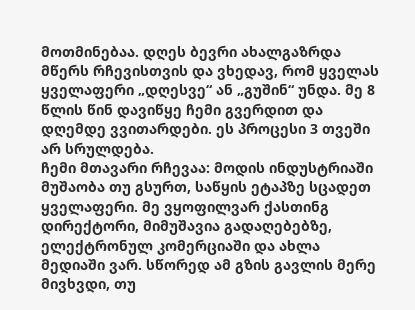მოთმინებაა. დღეს ბევრი ახალგაზრდა მწერს რჩევისთვის და ვხედავ, რომ ყველას ყველაფერი „დღესვე“ ან „გუშინ“ უნდა. მე 8 წლის წინ დავიწყე ჩემი გვერდით და დღემდე ვვითარდები. ეს პროცესი 3 თვეში არ სრულდება.
ჩემი მთავარი რჩევაა: მოდის ინდუსტრიაში მუშაობა თუ გსურთ, საწყის ეტაპზე სცადეთ ყველაფერი. მე ვყოფილვარ ქასთინგ დირექტორი, მიმუშავია გადაღებებზე, ელექტრონულ კომერციაში და ახლა მედიაში ვარ. სწორედ ამ გზის გავლის მერე მივხვდი, თუ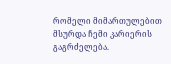რომელი მიმართულებით მსურდა ჩემი კარიერის გაგრძელება.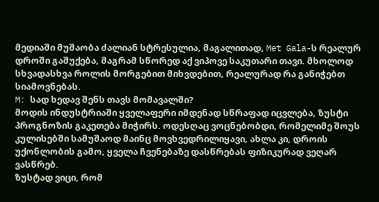მედიაში მუშაობა ძალიან სტრესულია, მაგალითად, Met Gala-ს რეალურ დროში გაშუქება, მაგრამ სწორედ აქ ვიპოვე საკუთარი თავი. მხოლოდ სხვადასხვა როლის მორგებით მიხვდებით, რეალურად რა განიჭებთ სიამოვნებას.
M: სად ხედავ შენს თავს მომავალში?
მოდის ინდუსტრიაში ყველაფერი იმდენად სწრაფად იცვლება, ზუსტი პროგნოზის გაკეთება მიჭირს. ოდესღაც ვოცნებობდი, რომელიმე შოუს კულისებში სამუშაოდ მაინც მოვხვედრილიყავი, ახლა კი, დროის უქონლობის გამო, ყველა ჩვენებაზე დასწრებას ფიზიკურად ვეღარ ვასწრებ.
ზუსტად ვიცი, რომ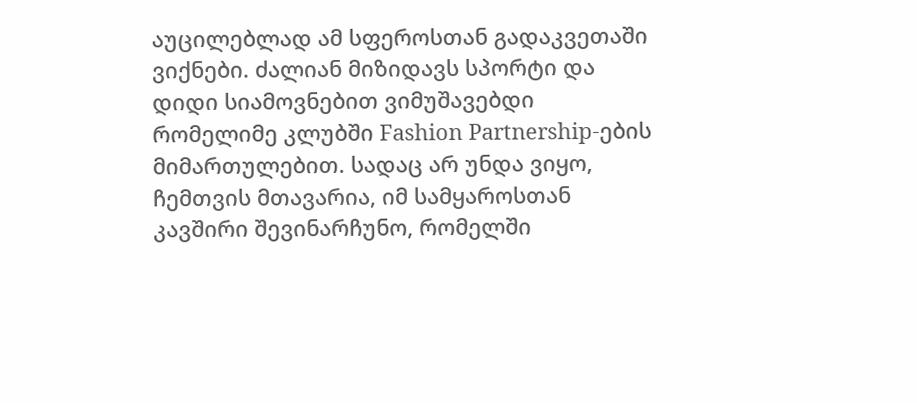აუცილებლად ამ სფეროსთან გადაკვეთაში ვიქნები. ძალიან მიზიდავს სპორტი და დიდი სიამოვნებით ვიმუშავებდი რომელიმე კლუბში Fashion Partnership-ების მიმართულებით. სადაც არ უნდა ვიყო, ჩემთვის მთავარია, იმ სამყაროსთან კავშირი შევინარჩუნო, რომელში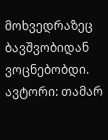მოხვედრაზეც ბავშვობიდან ვოცნებობდი.
ავტორი: თამარ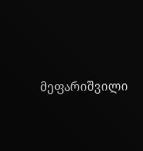მეფარიშვილი